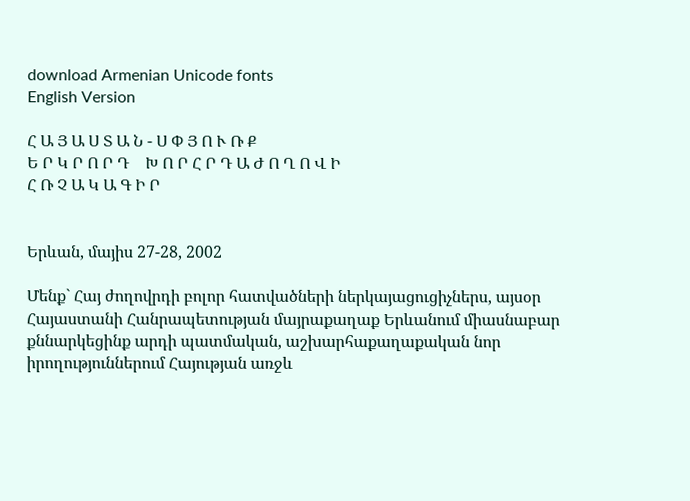download Armenian Unicode fonts
English Version

Հ Ա Յ Ա Ս Տ Ա Ն - Ս Փ Յ Ո Ւ Ռ Ք
Ե Ր Կ Ր Ո Ր Դ    Խ Ո Ր Հ Ր Դ Ա Ժ Ո Ղ Ո Վ Ի
Հ Ռ Չ Ա Կ Ա Գ Ի Ր


Երևան, մայիս 27-28, 2002

Մենք` Հայ ժողովրդի բոլոր հատվածների ներկայացուցիչներս, այսօր Հայաստանի Հանրապետության մայրաքաղաք Երևանում միասնաբար քննարկեցինք արդի պատմական, աշխարհաքաղաքական նոր իրողություններում Հայության առջև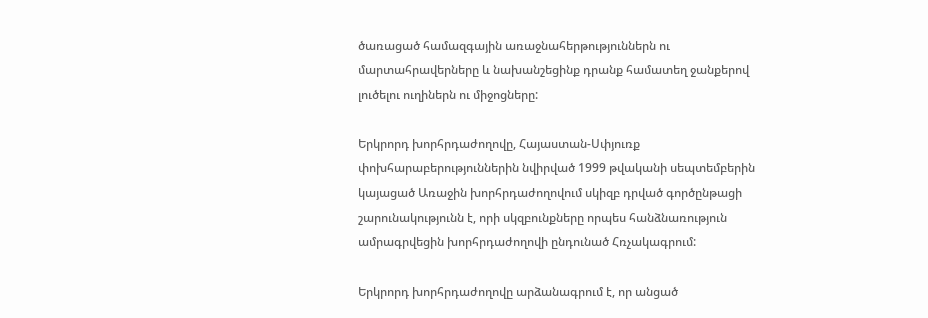ծառացած համազգային առաջնահերթություններն ու մարտահրավերները և նախանշեցինք դրանք համատեղ ջանքերով լուծելու ուղիներն ու միջոցները:

Երկրորդ խորհրդաժողովը, Հայաստան-Սփյուռք փոխհարաբերություններին նվիրված 1999 թվականի սեպտեմբերին կայացած Առաջին խորհրդաժողովում սկիզբ դրված գործընթացի շարունակությունն է, որի սկզբունքները որպես հանձնառություն ամրագրվեցին խորհրդաժողովի ընդունած Հռչակագրում:

Երկրորդ խորհրդաժողովը արձանագրում է, որ անցած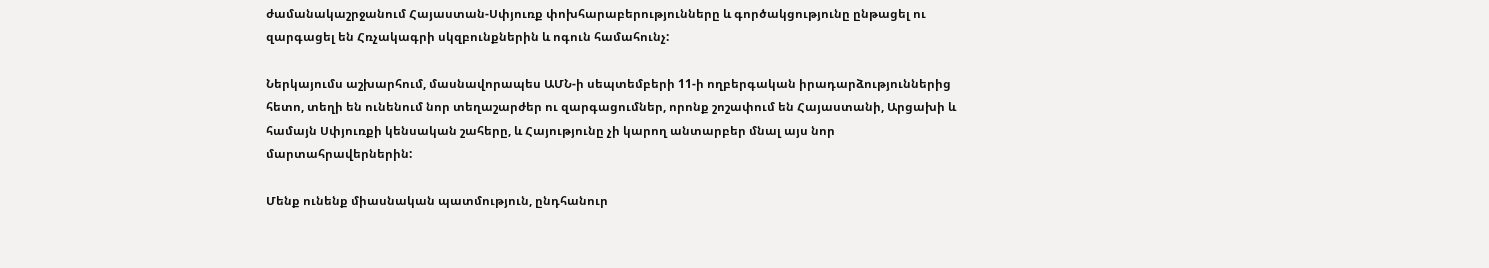ժամանակաշրջանում Հայաստան-Սփյուռք փոխհարաբերությունները և գործակցությունը ընթացել ու զարգացել են Հռչակագրի սկզբունքներին և ոգուն համահունչ:

Ներկայումս աշխարհում, մասնավորապես ԱՄՆ-ի սեպտեմբերի 11-ի ողբերգական իրադարձություններից հետո, տեղի են ունենում նոր տեղաշարժեր ու զարգացումներ, որոնք շոշափում են Հայաստանի, Արցախի և համայն Սփյուռքի կենսական շահերը, և Հայությունը չի կարող անտարբեր մնալ այս նոր մարտահրավերներին:

Մենք ունենք միասնական պատմություն, ընդհանուր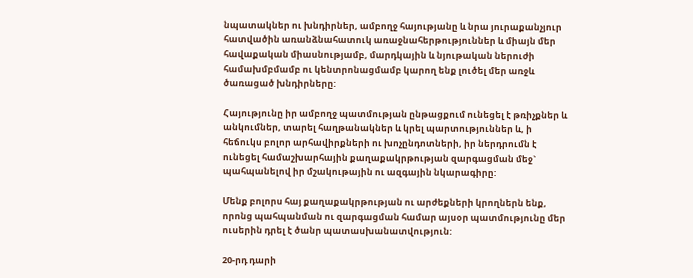նպատակներ ու խնդիրներ, ամբողջ հայությանը և նրա յուրաքանչյուր հատվածին առանձնահատուկ առաջնահերթություններ և միայն մեր հավաքական միասնությամբ, մարդկային և նյութական ներուժի համախմբմամբ ու կենտրոնացմամբ կարող ենք լուծել մեր առջև ծառացած խնդիրները:

Հայությունը իր ամբողջ պատմության ընթացքում ունեցել է թռիչքներ և անկումներ, տարել հաղթանակներ և կրել պարտություններ և, ի հեճուկս բոլոր արհավիրքների ու խոչընդոտների, իր ներդրումն է ունեցել համաշխարհային քաղաքակրթության զարգացման մեջ` պահպանելով իր մշակութային ու ազգային նկարագիրը:

Մենք բոլորս հայ քաղաքակրթության ու արժեքների կրողներն ենք, որոնց պահպանման ու զարգացման համար այսօր պատմությունը մեր ուսերին դրել է ծանր պատասխանատվություն:

20-րդ դարի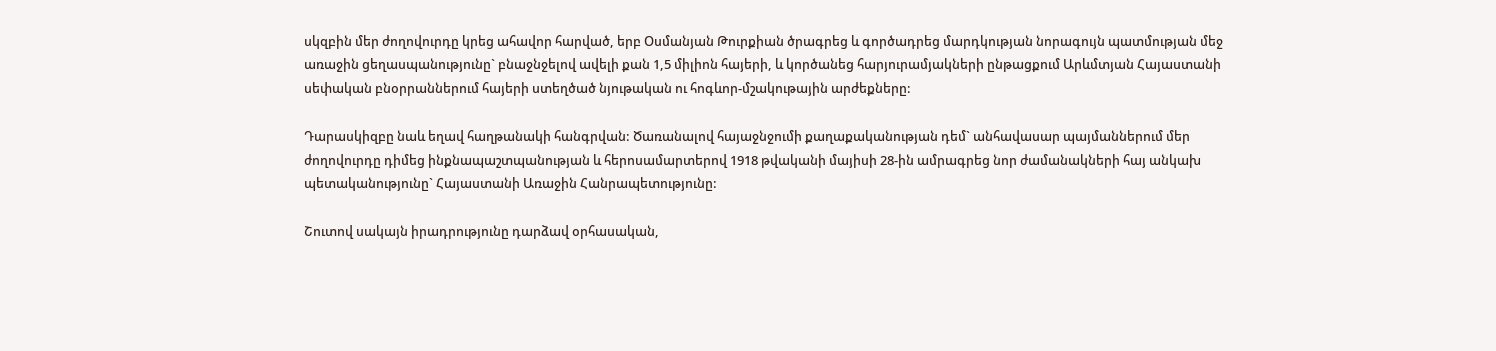սկզբին մեր ժողովուրդը կրեց ահավոր հարված, երբ Օսմանյան Թուրքիան ծրագրեց և գործադրեց մարդկության նորագույն պատմության մեջ առաջին ցեղասպանությունը` բնաջնջելով ավելի քան 1,5 միլիոն հայերի, և կործանեց հարյուրամյակների ընթացքում Արևմտյան Հայաստանի սեփական բնօրրաններում հայերի ստեղծած նյութական ու հոգևոր-մշակութային արժեքները:

Դարասկիզբը նաև եղավ հաղթանակի հանգրվան: Ծառանալով հայաջնջումի քաղաքականության դեմ` անհավասար պայմաններում մեր ժողովուրդը դիմեց ինքնապաշտպանության և հերոսամարտերով 1918 թվականի մայիսի 28-ին ամրագրեց նոր ժամանակների հայ անկախ պետականությունը` Հայաստանի Առաջին Հանրապետությունը:

Շուտով սակայն իրադրությունը դարձավ օրհասական,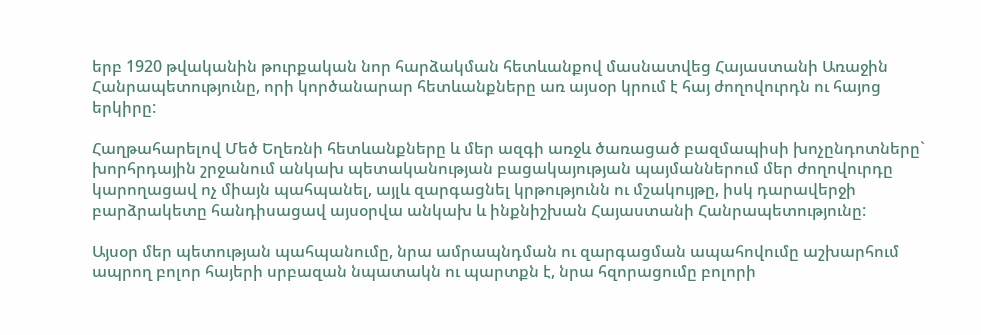երբ 1920 թվականին թուրքական նոր հարձակման հետևանքով մասնատվեց Հայաստանի Առաջին Հանրապետությունը, որի կործանարար հետևանքները առ այսօր կրում է հայ ժողովուրդն ու հայոց երկիրը:

Հաղթահարելով Մեծ Եղեռնի հետևանքները և մեր ազգի առջև ծառացած բազմապիսի խոչընդոտները` խորհրդային շրջանում անկախ պետականության բացակայության պայմաններում մեր ժողովուրդը կարողացավ ոչ միայն պահպանել, այլև զարգացնել կրթությունն ու մշակույթը, իսկ դարավերջի բարձրակետը հանդիսացավ այսօրվա անկախ և ինքնիշխան Հայաստանի Հանրապետությունը:

Այսօր մեր պետության պահպանումը, նրա ամրապնդման ու զարգացման ապահովումը աշխարհում ապրող բոլոր հայերի սրբազան նպատակն ու պարտքն է, նրա հզորացումը բոլորի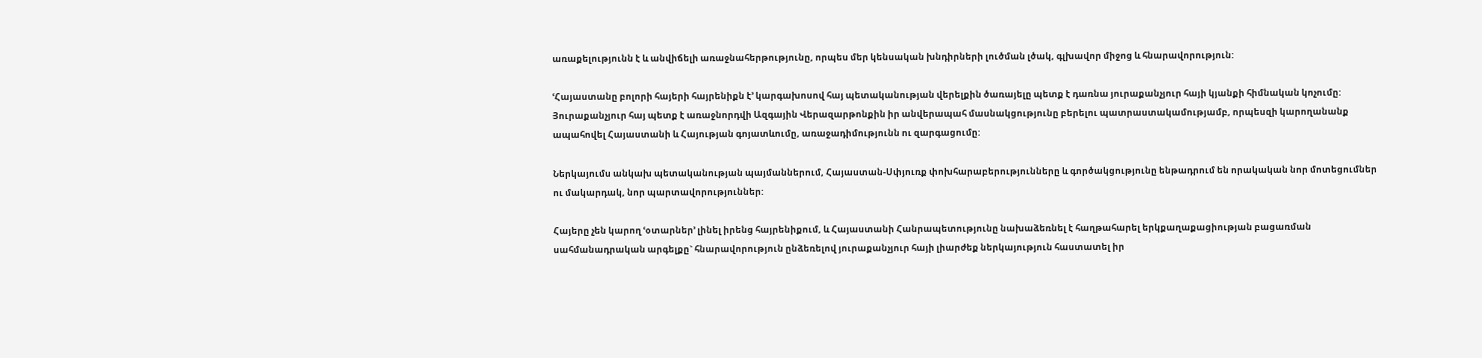առաքելությունն է և անվիճելի առաջնահերթությունը, որպես մեր կենսական խնդիրների լուծման լծակ, գլխավոր միջոց և հնարավորություն:

ՙՀայաստանը բոլորի հայերի հայրենիքն է՚ կարգախոսով հայ պետականության վերելքին ծառայելը պետք է դառնա յուրաքանչյուր հայի կյանքի հիմնական կոչումը: Յուրաքանչյուր հայ պետք է առաջնորդվի Ազգային Վերազարթոնքին իր անվերապահ մասնակցությունը բերելու պատրաստակամությամբ, որպեսզի կարողանանք ապահովել Հայաստանի և Հայության գոյատևումը, առաջադիմությունն ու զարգացումը:

Ներկայումս անկախ պետականության պայմաններում, Հայաստան-Սփյուռք փոխհարաբերությունները և գործակցությունը ենթադրում են որակական նոր մոտեցումներ ու մակարդակ, նոր պարտավորություններ:

Հայերը չեն կարող ՙօտարներ՚ լինել իրենց հայրենիքում, և Հայաստանի Հանրապետությունը նախաձեռնել է հաղթահարել երկքաղաքացիության բացառման սահմանադրական արգելքը` հնարավորություն ընձեռելով յուրաքանչյուր հայի լիարժեք ներկայություն հաստատել իր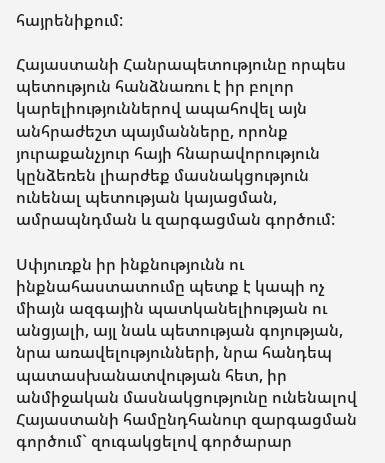հայրենիքում:

Հայաստանի Հանրապետությունը որպես պետություն հանձնառու է իր բոլոր կարելիություններով ապահովել այն անհրաժեշտ պայմանները, որոնք յուրաքանչյուր հայի հնարավորություն կընձեռեն լիարժեք մասնակցություն ունենալ պետության կայացման, ամրապնդման և զարգացման գործում:

Սփյուռքն իր ինքնությունն ու ինքնահաստատումը պետք է կապի ոչ միայն ազգային պատկանելիության ու անցյալի, այլ նաև պետության գոյության, նրա առավելությունների, նրա հանդեպ պատասխանատվության հետ, իր անմիջական մասնակցությունը ունենալով Հայաստանի համընդհանուր զարգացման գործում` զուգակցելով գործարար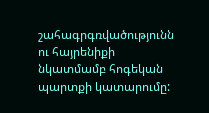շահագրգռվածությունն ու հայրենիքի նկատմամբ հոգեկան պարտքի կատարումը: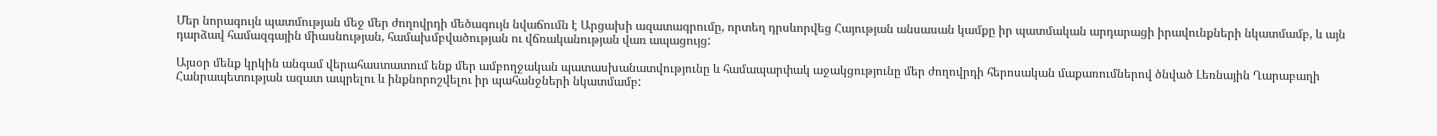Մեր նորագույն պատմության մեջ մեր ժողովրդի մեծագույն նվաճումն է Արցախի ազատագրումը, որտեղ դրսևորվեց Հայության անսասան կամքը իր պատմական արդարացի իրավունքների նկատմամբ, և այն դարձավ համազգային միասնության, համախմբվածության ու վճռականության վառ ապացույց:

Այսօր մենք կրկին անգամ վերահաստատում ենք մեր ամբողջական պատասխանատվությունը և համապարփակ աջակցությունը մեր ժողովրդի հերոսական մաքառումներով ծնված Լեռնային Ղարաբաղի Հանրապետության ազատ ապրելու և ինքնորոշվելու իր պահանջների նկատմամբ: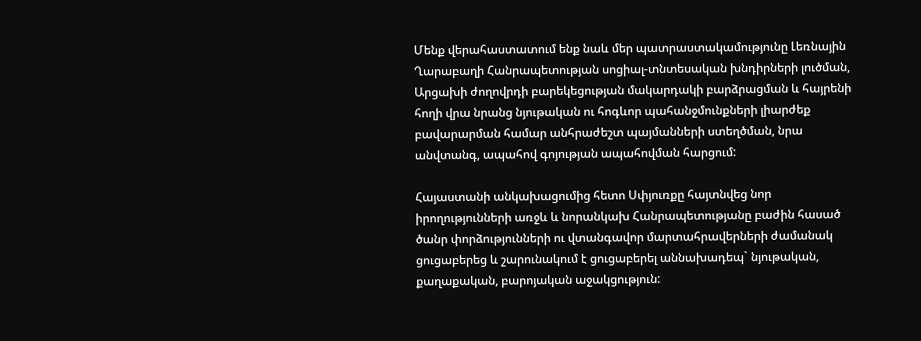Մենք վերահաստատում ենք նաև մեր պատրաստակամությունը Լեռնային Ղարաբաղի Հանրապետության սոցիալ-տնտեսական խնդիրների լուծման, Արցախի ժողովրդի բարեկեցության մակարդակի բարձրացման և հայրենի հողի վրա նրանց նյութական ու հոգևոր պահանջմունքների լիարժեք բավարարման համար անհրաժեշտ պայմանների ստեղծման, նրա անվտանգ, ապահով գոյության ապահովման հարցում:

Հայաստանի անկախացումից հետո Սփյուռքը հայտնվեց նոր իրողությունների առջև և նորանկախ Հանրապետությանը բաժին հասած ծանր փորձությունների ու վտանգավոր մարտահրավերների ժամանակ ցուցաբերեց և շարունակում է ցուցաբերել աննախադեպ` նյութական, քաղաքական, բարոյական աջակցություն: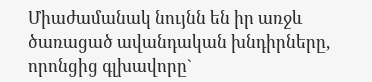Միաժամանակ նույնն են իր առջև ծառացած ավանդական խնդիրները, որոնցից գլխավորը`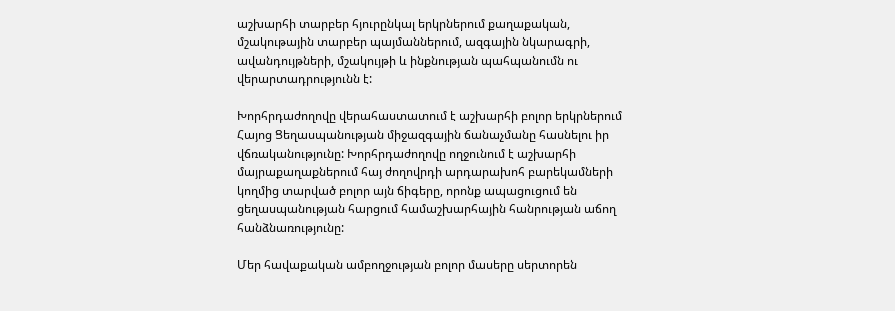աշխարհի տարբեր հյուրընկալ երկրներում քաղաքական, մշակութային տարբեր պայմաններում, ազգային նկարագրի, ավանդույթների, մշակույթի և ինքնության պահպանումն ու վերարտադրությունն է:

Խորհրդաժողովը վերահաստատում է աշխարհի բոլոր երկրներում Հայոց Ցեղասպանության միջազգային ճանաչմանը հասնելու իր վճռականությունը: Խորհրդաժողովը ողջունում է աշխարհի մայրաքաղաքներում հայ ժողովրդի արդարախոհ բարեկամների կողմից տարված բոլոր այն ճիգերը, որոնք ապացուցում են ցեղասպանության հարցում համաշխարհային հանրության աճող հանձնառությունը:

Մեր հավաքական ամբողջության բոլոր մասերը սերտորեն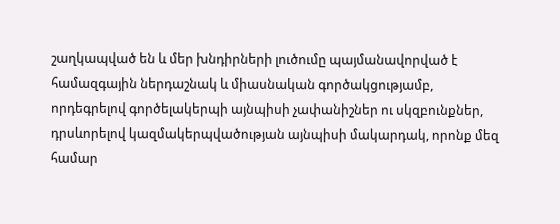շաղկապված են և մեր խնդիրների լուծումը պայմանավորված է համազգային ներդաշնակ և միասնական գործակցությամբ, որդեգրելով գործելակերպի այնպիսի չափանիշներ ու սկզբունքներ, դրսևորելով կազմակերպվածության այնպիսի մակարդակ, որոնք մեզ համար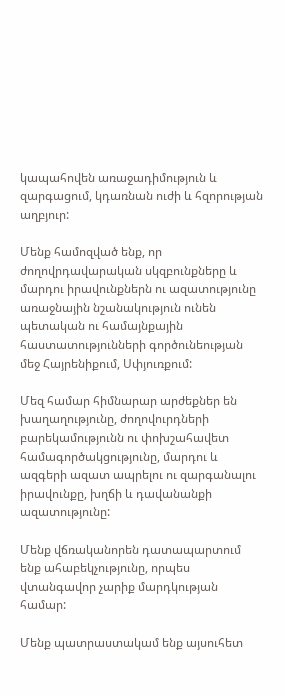կապահովեն առաջադիմություն և զարգացում, կդառնան ուժի և հզորության աղբյուր:

Մենք համոզված ենք, որ ժողովրդավարական սկզբունքները և մարդու իրավունքներն ու ազատությունը առաջնային նշանակություն ունեն պետական ու համայնքային հաստատությունների գործունեության մեջ Հայրենիքում, Սփյուռքում:

Մեզ համար հիմնարար արժեքներ են խաղաղությունը, ժողովուրդների բարեկամությունն ու փոխշահավետ համագործակցությունը, մարդու և ազգերի ազատ ապրելու ու զարգանալու իրավունքը, խղճի և դավանանքի ազատությունը:

Մենք վճռականորեն դատապարտում ենք ահաբեկչությունը, որպես վտանգավոր չարիք մարդկության համար:

Մենք պատրաստակամ ենք այսուհետ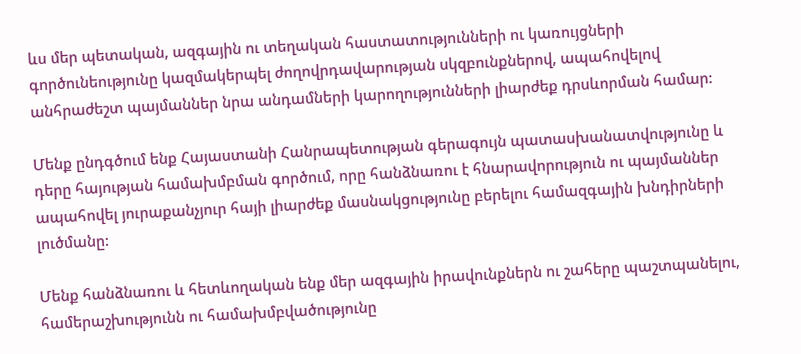ևս մեր պետական, ազգային ու տեղական հաստատությունների ու կառույցների գործունեությունը կազմակերպել ժողովրդավարության սկզբունքներով, ապահովելով անհրաժեշտ պայմաններ նրա անդամների կարողությունների լիարժեք դրսևորման համար:

Մենք ընդգծում ենք Հայաստանի Հանրապետության գերագույն պատասխանատվությունը և դերը հայության համախմբման գործում, որը հանձնառու է հնարավորություն ու պայմաններ ապահովել յուրաքանչյուր հայի լիարժեք մասնակցությունը բերելու համազգային խնդիրների լուծմանը:

Մենք հանձնառու և հետևողական ենք մեր ազգային իրավունքներն ու շահերը պաշտպանելու, համերաշխությունն ու համախմբվածությունը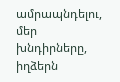ամրապնդելու, մեր խնդիրները, իղձերն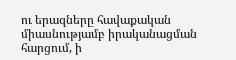ու երազները հավաքական միասնությամբ իրականացման հարցում, ի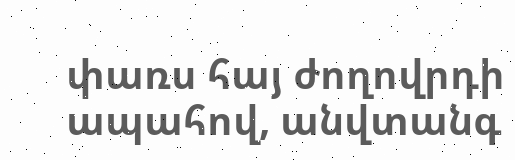փառս հայ ժողովրդի ապահով, անվտանգ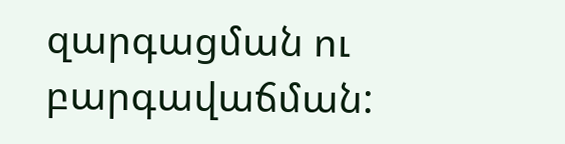զարգացման ու բարգավաճման: